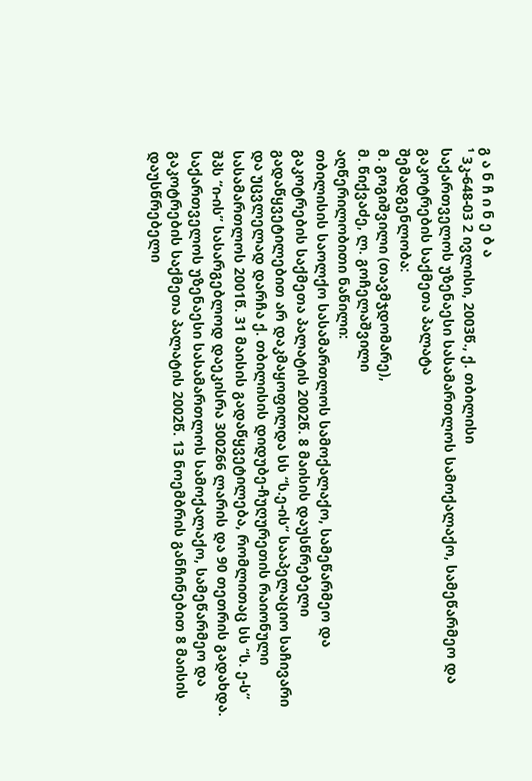გ ა ნ ჩ ი ნ ე ბ ა
¹ 3კ-648-03 2 ივლისი, 2003წ., ქ. თბილისი
საქართველოს უზენაესი სასამართლოს სამოქალაქო, სამეწარმეო და გაკოტრების საქმეთა პალატა
შემადგენლობა:
მ. გოგიშვილი (თავმჯდომარე),
მ. წიქვაძე, ლ. გოჩელაშვილი
აღწერილობითი ნაწილი:
თბილისის საოლქო სასამართლოს სამოქალაქო, სამეწარმეო და გაკოტრების საქმეთა პალატის 2002წ. 8 მაისის დაუსწრებელი გადაწყვეტილებით არ დაკმაყოფილდა სს “ს.ე-ის” სააპელაციო საჩივარი და უცვლელად დარჩა ქ. თბილისის დიდუბე-ჩუღურეთის რაიონული სასამართლოს 2001წ. 31 მაისის გადაწყვეტილება, რომლითაც სს “ს. ე-ს” შპს “ი-ის” სასარგებლოდ დაეკისრა 300266 ლარის და 90 თეთრის გადახდა. საქართველოს უზენაესი სასამართლოს სამოქალაქო, სამეწარმეო და გაკოტრების საქმეთა პალატის 2002წ. 13 ნოემბრის განჩინებით 8 მაისის დაუსწრებელი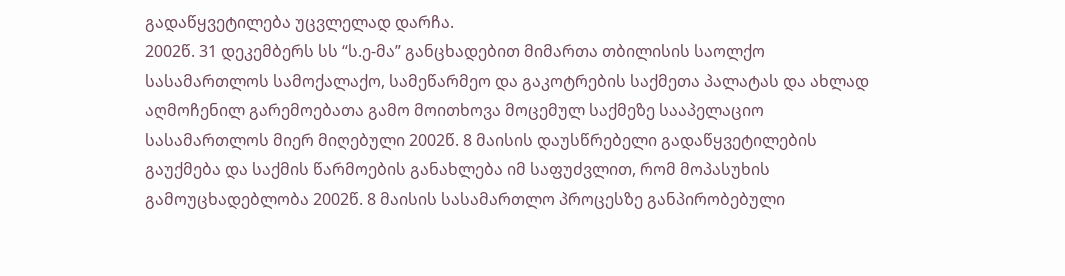გადაწყვეტილება უცვლელად დარჩა.
2002წ. 31 დეკემბერს სს “ს.ე-მა” განცხადებით მიმართა თბილისის საოლქო სასამართლოს სამოქალაქო, სამეწარმეო და გაკოტრების საქმეთა პალატას და ახლად აღმოჩენილ გარემოებათა გამო მოითხოვა მოცემულ საქმეზე სააპელაციო სასამართლოს მიერ მიღებული 2002წ. 8 მაისის დაუსწრებელი გადაწყვეტილების გაუქმება და საქმის წარმოების განახლება იმ საფუძვლით, რომ მოპასუხის გამოუცხადებლობა 2002წ. 8 მაისის სასამართლო პროცესზე განპირობებული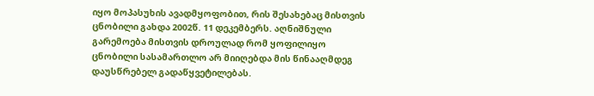იყო მოპასუხის ავადმყოფობით, რის შესახებაც მისთვის ცნობილი გახდა 2002წ. 11 დეკემბერს. აღნიშნული გარემოება მისთვის დროულად რომ ყოფილიყო ცნობილი სასამართლო არ მიიღებდა მის წინააღმდეგ დაუსწრებელ გადაწყვეტილებას.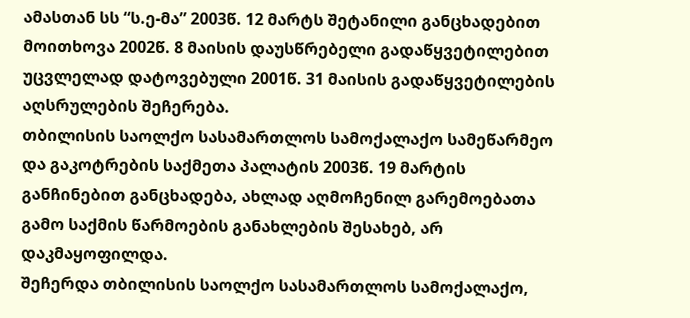ამასთან სს “ს.ე-მა” 2003წ. 12 მარტს შეტანილი განცხადებით მოითხოვა 2002წ. 8 მაისის დაუსწრებელი გადაწყვეტილებით უცვლელად დატოვებული 2001წ. 31 მაისის გადაწყვეტილების აღსრულების შეჩერება.
თბილისის საოლქო სასამართლოს სამოქალაქო სამეწარმეო და გაკოტრების საქმეთა პალატის 2003წ. 19 მარტის განჩინებით განცხადება, ახლად აღმოჩენილ გარემოებათა გამო საქმის წარმოების განახლების შესახებ, არ დაკმაყოფილდა.
შეჩერდა თბილისის საოლქო სასამართლოს სამოქალაქო,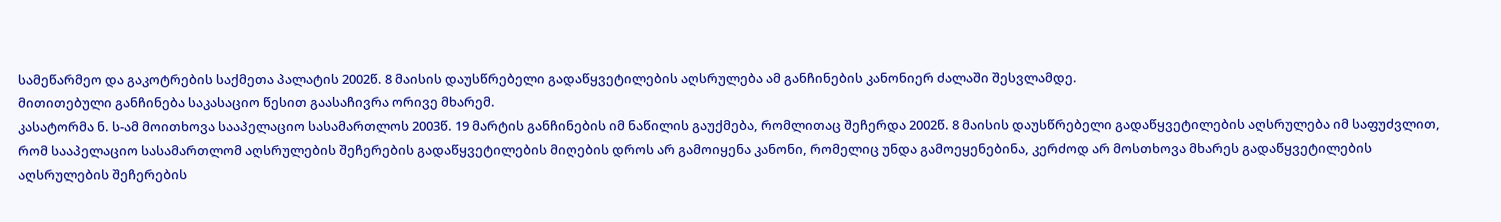სამეწარმეო და გაკოტრების საქმეთა პალატის 2002წ. 8 მაისის დაუსწრებელი გადაწყვეტილების აღსრულება ამ განჩინების კანონიერ ძალაში შესვლამდე.
მითითებული განჩინება საკასაციო წესით გაასაჩივრა ორივე მხარემ.
კასატორმა ნ. ს-ამ მოითხოვა სააპელაციო სასამართლოს 2003წ. 19 მარტის განჩინების იმ ნაწილის გაუქმება, რომლითაც შეჩერდა 2002წ. 8 მაისის დაუსწრებელი გადაწყვეტილების აღსრულება იმ საფუძვლით, რომ სააპელაციო სასამართლომ აღსრულების შეჩერების გადაწყვეტილების მიღების დროს არ გამოიყენა კანონი, რომელიც უნდა გამოეყენებინა, კერძოდ არ მოსთხოვა მხარეს გადაწყვეტილების აღსრულების შეჩერების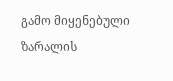გამო მიყენებული ზარალის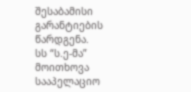შესაბამისი გარანტიების წარდგენა.
სს “ს.ე-მა” მოითხოვა სააპელაციო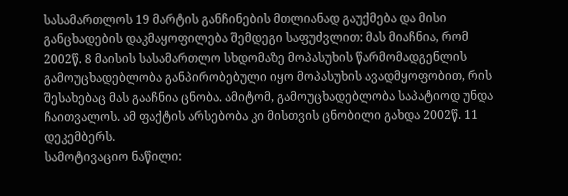სასამართლოს 19 მარტის განჩინების მთლიანად გაუქმება და მისი განცხადების დაკმაყოფილება შემდეგი საფუძვლით: მას მიაჩნია, რომ 2002წ. 8 მაისის სასამართლო სხდომაზე მოპასუხის წარმომადგენლის გამოუცხადებლობა განპირობებული იყო მოპასუხის ავადმყოფობით, რის შესახებაც მას გააჩნია ცნობა. ამიტომ, გამოუცხადებლობა საპატიოდ უნდა ჩაითვალოს. ამ ფაქტის არსებობა კი მისთვის ცნობილი გახდა 2002წ. 11 დეკემბერს.
სამოტივაციო ნაწილი: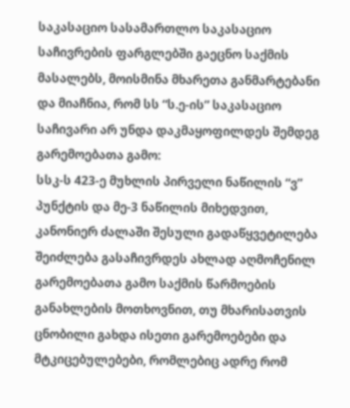საკასაციო სასამართლო საკასაციო საჩივრების ფარგლებში გაეცნო საქმის მასალებს, მოისმინა მხარეთა განმარტებანი და მიაჩნია, რომ სს “ს.ე-ის” საკასაციო საჩივარი არ უნდა დაკმაყოფილდეს შემდეგ გარემოებათა გამო:
სსკ-ს 423-ე მუხლის პირველი ნაწილის “ვ” პუნქტის და მე-3 ნაწილის მიხედვით, კანონიერ ძალაში შესული გადაწყვეტილება შეიძლება გასაჩივრდეს ახლად აღმოჩენილ გარემოებათა გამო საქმის წარმოების განახლების მოთხოვნით, თუ მხარისათვის ცნობილი გახდა ისეთი გარემოებები და მტკიცებულებები, რომლებიც ადრე რომ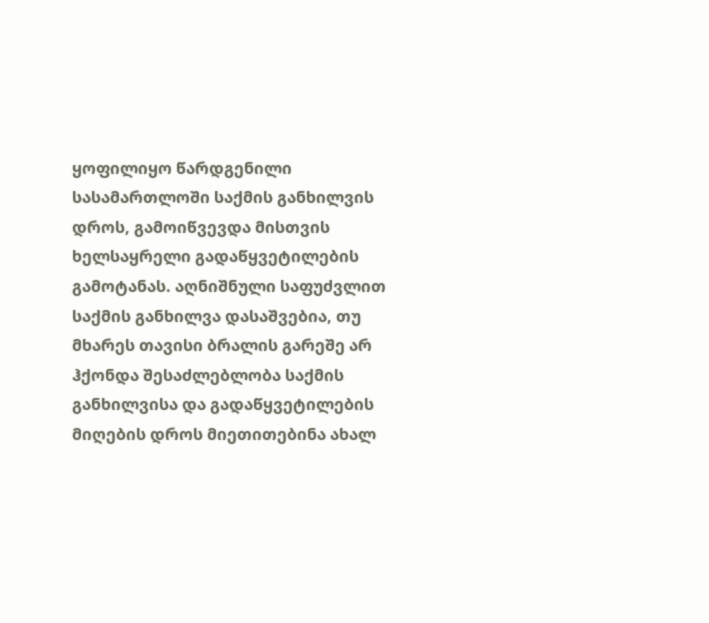ყოფილიყო წარდგენილი სასამართლოში საქმის განხილვის დროს, გამოიწვევდა მისთვის ხელსაყრელი გადაწყვეტილების გამოტანას. აღნიშნული საფუძვლით საქმის განხილვა დასაშვებია, თუ მხარეს თავისი ბრალის გარეშე არ ჰქონდა შესაძლებლობა საქმის განხილვისა და გადაწყვეტილების მიღების დროს მიეთითებინა ახალ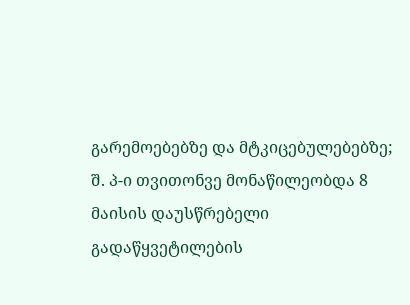გარემოებებზე და მტკიცებულებებზე;
შ. პ-ი თვითონვე მონაწილეობდა 8 მაისის დაუსწრებელი გადაწყვეტილების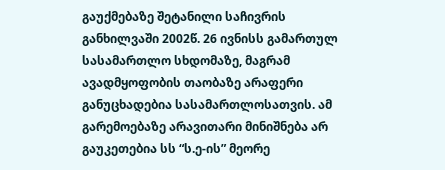გაუქმებაზე შეტანილი საჩივრის განხილვაში 2002წ. 26 ივნისს გამართულ სასამართლო სხდომაზე, მაგრამ ავადმყოფობის თაობაზე არაფერი განუცხადებია სასამართლოსათვის. ამ გარემოებაზე არავითარი მინიშნება არ გაუკეთებია სს “ს.ე-ის” მეორე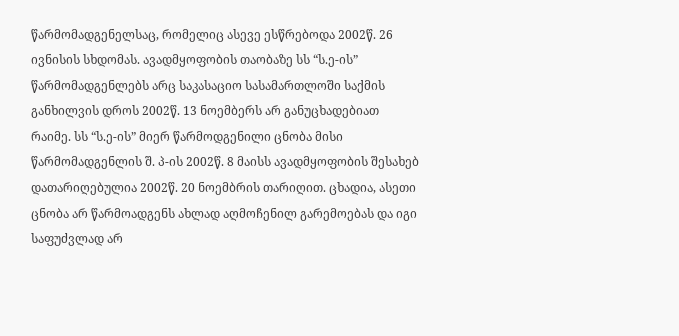წარმომადგენელსაც, რომელიც ასევე ესწრებოდა 2002წ. 26 ივნისის სხდომას. ავადმყოფობის თაობაზე სს “ს.ე-ის” წარმომადგენლებს არც საკასაციო სასამართლოში საქმის განხილვის დროს 2002წ. 13 ნოემბერს არ განუცხადებიათ რაიმე. სს “ს.ე-ის” მიერ წარმოდგენილი ცნობა მისი წარმომადგენლის შ. პ-ის 2002წ. 8 მაისს ავადმყოფობის შესახებ დათარიღებულია 2002წ. 20 ნოემბრის თარიღით. ცხადია, ასეთი ცნობა არ წარმოადგენს ახლად აღმოჩენილ გარემოებას და იგი საფუძვლად არ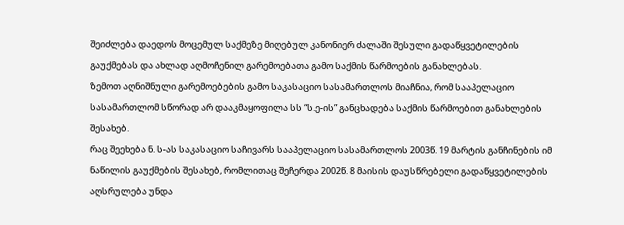შეიძლება დაედოს მოცემულ საქმეზე მიღებულ კანონიერ ძალაში შესული გადაწყვეტილების გაუქმებას და ახლად აღმოჩენილ გარემოებათა გამო საქმის წარმოების განახლებას.
ზემოთ აღნიშნული გარემოებების გამო საკასაციო სასამართლოს მიაჩნია, რომ სააპელაციო სასამართლომ სწორად არ დააკმაყოფილა სს “ს.ე-ის” განცხადება საქმის წარმოებით განახლების შესახებ.
რაც შეეხება ნ. ს-ას საკასაციო საჩივარს სააპელაციო სასამართლოს 2003წ. 19 მარტის განჩინების იმ ნაწილის გაუქმების შესახებ, რომლითაც შეჩერდა 2002წ. 8 მაისის დაუსწრებელი გადაწყვეტილების აღსრულება უნდა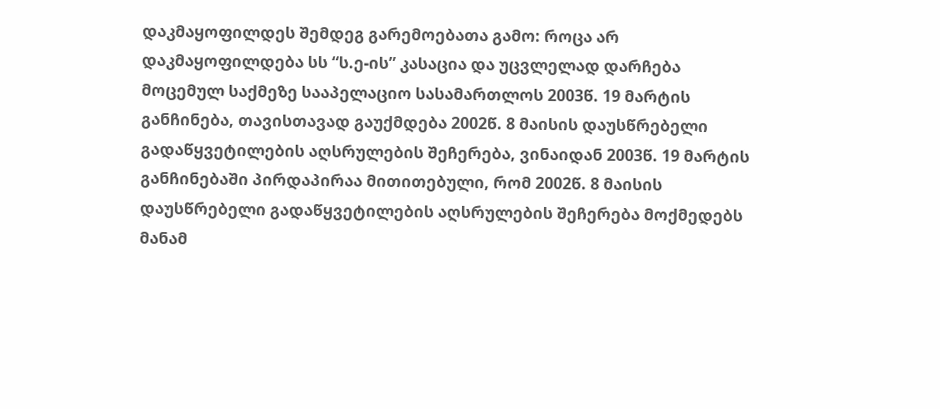დაკმაყოფილდეს შემდეგ გარემოებათა გამო: როცა არ დაკმაყოფილდება სს “ს.ე-ის” კასაცია და უცვლელად დარჩება მოცემულ საქმეზე სააპელაციო სასამართლოს 2003წ. 19 მარტის განჩინება, თავისთავად გაუქმდება 2002წ. 8 მაისის დაუსწრებელი გადაწყვეტილების აღსრულების შეჩერება, ვინაიდან 2003წ. 19 მარტის განჩინებაში პირდაპირაა მითითებული, რომ 2002წ. 8 მაისის დაუსწრებელი გადაწყვეტილების აღსრულების შეჩერება მოქმედებს მანამ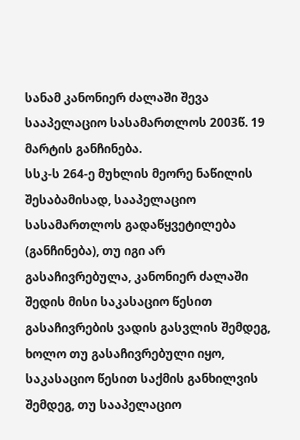სანამ კანონიერ ძალაში შევა სააპელაციო სასამართლოს 2003წ. 19 მარტის განჩინება.
სსკ-ს 264-ე მუხლის მეორე ნაწილის შესაბამისად, სააპელაციო სასამართლოს გადაწყვეტილება (განჩინება), თუ იგი არ გასაჩივრებულა, კანონიერ ძალაში შედის მისი საკასაციო წესით გასაჩივრების ვადის გასვლის შემდეგ, ხოლო თუ გასაჩივრებული იყო, საკასაციო წესით საქმის განხილვის შემდეგ, თუ სააპელაციო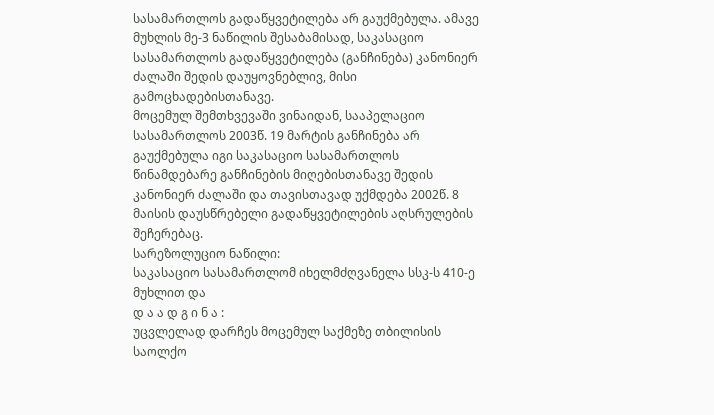სასამართლოს გადაწყვეტილება არ გაუქმებულა. ამავე მუხლის მე-3 ნაწილის შესაბამისად, საკასაციო სასამართლოს გადაწყვეტილება (განჩინება) კანონიერ ძალაში შედის დაუყოვნებლივ, მისი გამოცხადებისთანავე.
მოცემულ შემთხვევაში ვინაიდან, სააპელაციო სასამართლოს 2003წ. 19 მარტის განჩინება არ გაუქმებულა იგი საკასაციო სასამართლოს წინამდებარე განჩინების მიღებისთანავე შედის კანონიერ ძალაში და თავისთავად უქმდება 2002წ. 8 მაისის დაუსწრებელი გადაწყვეტილების აღსრულების შეჩერებაც.
სარეზოლუციო ნაწილი:
საკასაციო სასამართლომ იხელმძღვანელა სსკ-ს 410-ე მუხლით და
დ ა ა დ გ ი ნ ა :
უცვლელად დარჩეს მოცემულ საქმეზე თბილისის საოლქო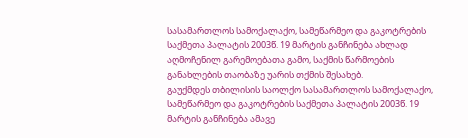სასამართლოს სამოქალაქო, სამეწარმეო და გაკოტრების საქმეთა პალატის 2003წ. 19 მარტის განჩინება ახლად აღმოჩენილ გარემოებათა გამო, საქმის წარმოების განახლების თაობაზე უარის თქმის შესახებ.
გაუქმდეს თბილისის საოლქო სასამართლოს სამოქალაქო, სამეწარმეო და გაკოტრების საქმეთა პალატის 2003წ. 19 მარტის განჩინება ამავე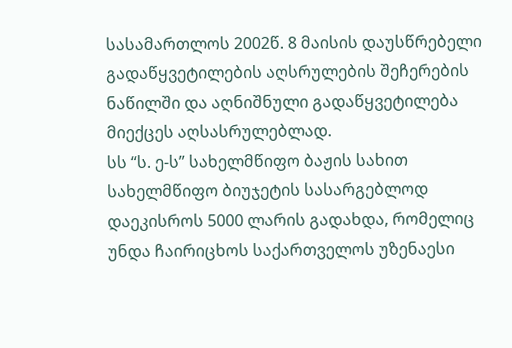სასამართლოს 2002წ. 8 მაისის დაუსწრებელი გადაწყვეტილების აღსრულების შეჩერების ნაწილში და აღნიშნული გადაწყვეტილება მიექცეს აღსასრულებლად.
სს “ს. ე-ს” სახელმწიფო ბაჟის სახით სახელმწიფო ბიუჯეტის სასარგებლოდ დაეკისროს 5000 ლარის გადახდა, რომელიც უნდა ჩაირიცხოს საქართველოს უზენაესი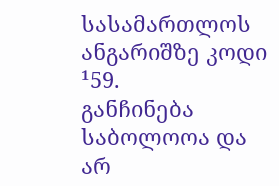სასამართლოს ანგარიშზე კოდი ¹59.
განჩინება საბოლოოა და არ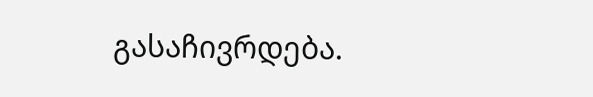გასაჩივრდება.